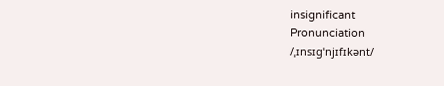insignificant
Pronunciation
/ˌɪnsɪɡˈnjɪfɪkənt/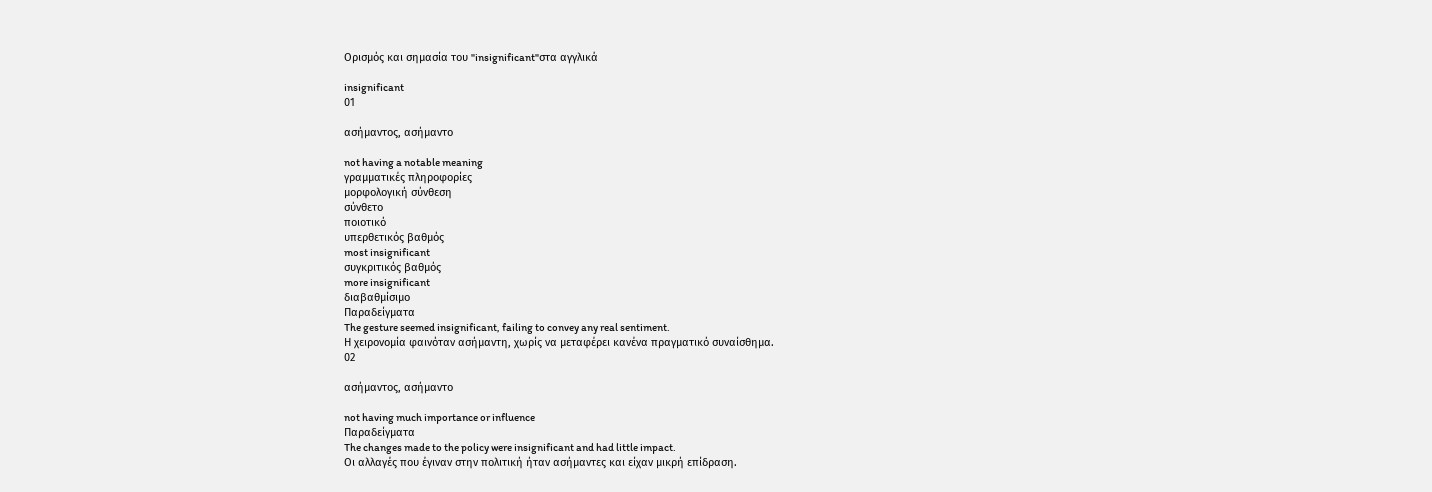Ορισμός και σημασία του "insignificant"στα αγγλικά

insignificant
01

ασήμαντος, ασήμαντο

not having a notable meaning
γραμματικές πληροφορίες
μορφολογική σύνθεση
σύνθετο
ποιοτικό
υπερθετικός βαθμός
most insignificant
συγκριτικός βαθμός
more insignificant
διαβαθμίσιμο
Παραδείγματα
The gesture seemed insignificant, failing to convey any real sentiment.
Η χειρονομία φαινόταν ασήμαντη, χωρίς να μεταφέρει κανένα πραγματικό συναίσθημα.
02

ασήμαντος, ασήμαντο

not having much importance or influence
Παραδείγματα
The changes made to the policy were insignificant and had little impact.
Οι αλλαγές που έγιναν στην πολιτική ήταν ασήμαντες και είχαν μικρή επίδραση.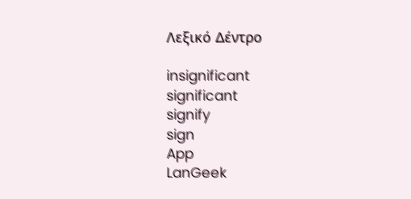Λεξικό Δέντρο

insignificant
significant
signify
sign
App
LanGeek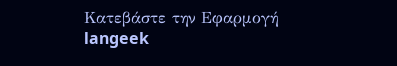Κατεβάστε την Εφαρμογή
langeek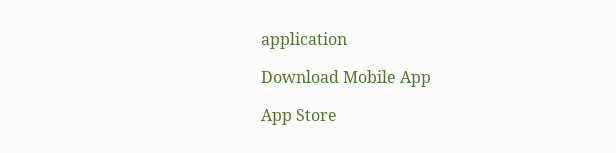application

Download Mobile App

App Store